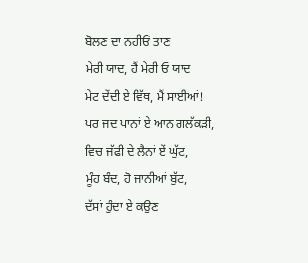ਬੋਲਣ ਦਾ ਨਹੀਓਂ ਤਾਣ
ਮੇਰੀ ਯਾਦ, ਹੈਂ ਮੇਰੀ ਓ ਯਾਦ
ਮੇਟ ਦੇਂਦੀ ਏ ਵਿੱਥ, ਮੈਂ ਸਾਈਆਂ!
ਪਰ ਜਦ ਪਾਨਾਂ ਏ ਆਨ ਗਲੱਕੜੀ,
ਵਿਚ ਜੱਫੀ ਦੇ ਲੈਨਾਂ ਏਂ ਘੁੱਟ,
ਮੂੰਹ ਬੰਦ, ਹੋ ਜਾਨੀਆਂ ਬੁੱਟ,
ਦੱਸਾਂ ਹੁੰਦਾ ਏ ਕਉਣ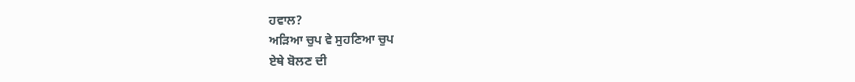ਹਵਾਲ?
ਅੜਿਆ ਚੁਪ ਵੇ ਸੁਹਣਿਆ ਚੁਪ
ਏਥੇ ਬੋਲਣ ਦੀ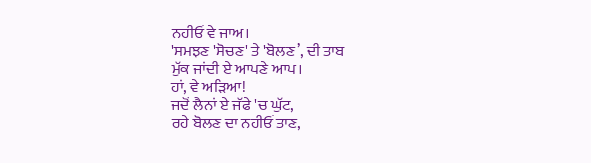ਨਹੀਓਂ ਵੇ ਜਾਅ।
'ਸਮਝਣ 'ਸੋਚਣ' ਤੇ 'ਬੋਲਣ’, ਦੀ ਤਾਬ
ਮੁੱਕ ਜਾਂਦੀ ਏ ਆਪਣੇ ਆਪ।
ਹਾਂ, ਵੇ ਅੜਿਆ!
ਜਦੋਂ ਲੈਨਾਂ ਏ ਜੱਫੇ 'ਚ ਘੁੱਟ,
ਰਹੇ ਬੋਲਣ ਦਾ ਨਹੀਓਂ ਤਾਣ,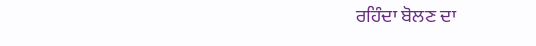ਰਹਿੰਦਾ ਬੋਲਣ ਦਾ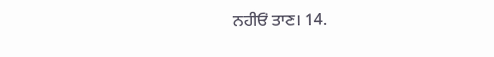ਨਹੀਓਂ ਤਾਣ। 14.